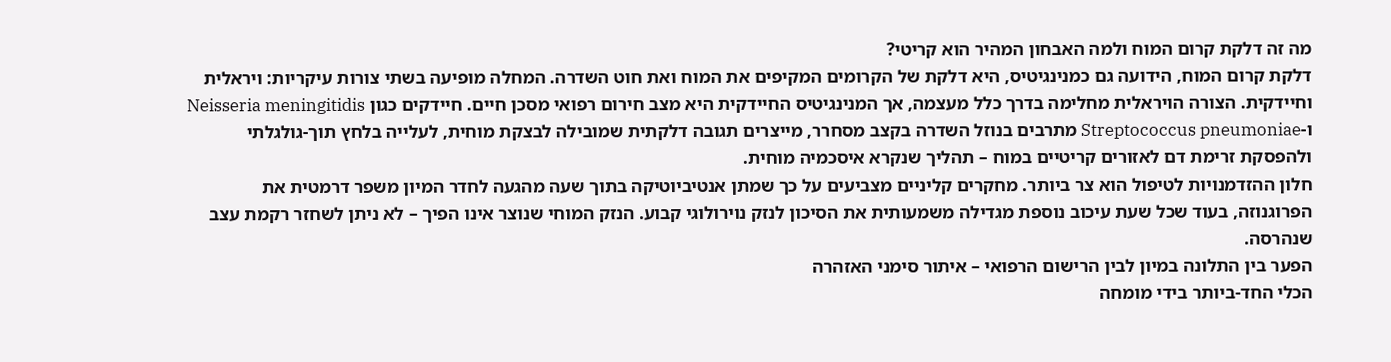מה זה דלקת קרום המוח ולמה האבחון המהיר הוא קריטי?
דלקת קרום המוח, הידועה גם כמנינגיטיס, היא דלקת של הקרומים המקיפים את המוח ואת חוט השדרה. המחלה מופיעה בשתי צורות עיקריות: ויראלית וחיידקית. הצורה הויראלית מחלימה בדרך כלל מעצמה, אך המנינגיטיס החיידקית היא מצב חירום רפואי מסכן חיים. חיידקים כגון Neisseria meningitidis ו-Streptococcus pneumoniae מתרבים בנוזל השדרה בקצב מסחרר, מייצרים תגובה דלקתית שמובילה לבצקת מוחית, לעלייה בלחץ תוך-גולגלתי ולהפסקת זרימת דם לאזורים קריטיים במוח – תהליך שנקרא איסכמיה מוחית.
חלון ההזדמנויות לטיפול הוא צר ביותר. מחקרים קליניים מצביעים על כך שמתן אנטיביוטיקה בתוך שעה מהגעה לחדר המיון משפר דרמטית את הפרוגנוזה, בעוד שכל שעת עיכוב נוספת מגדילה משמעותית את הסיכון לנזק נוירולוגי קבוע. הנזק המוחי שנוצר אינו הפיך – לא ניתן לשחזר רקמת עצב שנהרסה.
הפער בין התלונה במיון לבין הרישום הרפואי – איתור סימני האזהרה
הכלי החד-ביותר בידי מומחה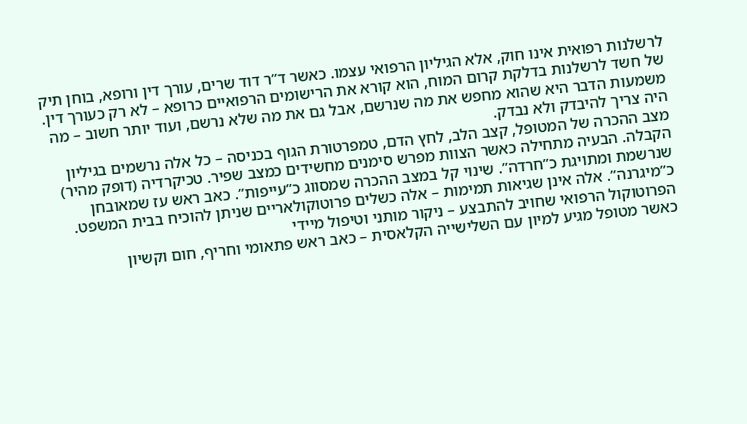לרשלנות רפואית אינו חוק, אלא הגיליון הרפואי עצמו. כאשר ד”ר דוד שרים, עורך דין ורופא, בוחן תיק של חשד לרשלנות בדלקת קרום המוח, הוא קורא את הרישומים הרפואיים כרופא – לא רק כעורך דין. משמעות הדבר היא שהוא מחפש את מה שנרשם, אבל גם את מה שלא נרשם, ועוד יותר חשוב – מה היה צריך להיבדק ולא נבדק.
מצב ההכרה של המטופל, קצב הלב, לחץ הדם, טמפרטורת הגוף בכניסה – כל אלה נרשמים בגיליון הקבלה. הבעיה מתחילה כאשר הצוות מפרש סימנים מחשידים כמצב שפיר. טכיקרדיה (דופק מהיר) שנרשמת ומתויגת כ”חרדה”. שינוי קל במצב ההכרה שמסווג כ”עייפות”. כאב ראש עז שמאובחן כ”מיגרנה”. אלה אינן שגיאות תמימות – אלה כשלים פרוטוקולאריים שניתן להוכיח בבית המשפט.
הפרוטוקול הרפואי שחויב להתבצע – ניקור מותני וטיפול מיידי
כאשר מטופל מגיע למיון עם השלישייה הקלאסית – כאב ראש פתאומי וחריף, חום וקשיון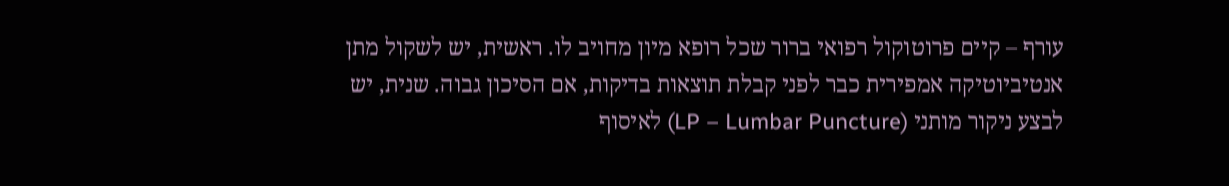עורף – קיים פרוטוקול רפואי ברור שכל רופא מיון מחויב לו. ראשית, יש לשקול מתן אנטיביוטיקה אמפירית כבר לפני קבלת תוצאות בדיקות, אם הסיכון גבוה. שנית, יש לבצע ניקור מותני (LP – Lumbar Puncture) לאיסוף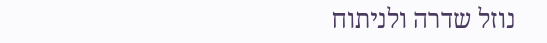נוזל שדרה ולניתוח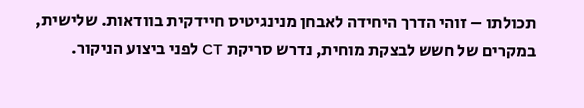תכולתו – זוהי הדרך היחידה לאבחן מנינגיטיס חיידקית בוודאות. שלישית, במקרים של חשש לבצקת מוחית, נדרש סריקת CT לפני ביצוע הניקור.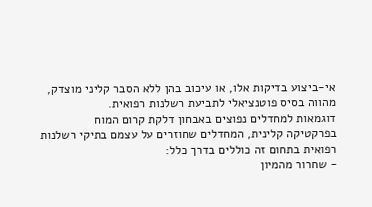אי-ביצוע בדיקות אלו, או עיכוב בהן ללא הסבר קליני מוצדק, מהווה בסיס פוטנציאלי לתביעת רשלנות רפואית.
דוגמאות למחדלים נפוצים באבחון דלקת קרום המוח
בפרקטיקה קלינית, המחדלים שחוזרים על עצמם בתיקי רשלנות רפואית בתחום זה כוללים בדרך כלל:
- שחרור מהמיון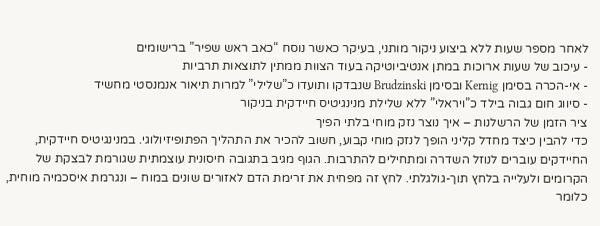לאחר מספר שעות ללא ביצוע ניקור מותני, בעיקר כאשר נוסח “כאב ראש שפיר” ברישומים
- עיכוב של שעות ארוכות במתן אנטיביוטיקה בעוד הצוות ממתין לתוצאות תרביות
- אי-הכרה בסימן Kernig ובסימן Brudzinski שנבדקו ותועדו כ”שלילי” למרות תיאור אנמנסטי מחשיד
- סיווג חום גבוה בילד כ”ויראלי” ללא שלילת מנינגיטיס חיידקית בניקור
ציר הזמן של הרשלנות – איך נוצר נזק מוחי בלתי הפיך
כדי להבין כיצד מחדל קליני הופך לנזק מוחי קבוע, חשוב להכיר את התהליך הפתופיזיולוגי. במנינגיטיס חיידקית, החיידקים עוברים לנוזל השדרה ומתחילים להתרבות. הגוף מגיב בתגובה חיסונית עוצמתית שגורמת לבצקת של הקרומים ולעלייה בלחץ תוך-גולגלתי. לחץ זה מפחית את זרימת הדם לאזורים שונים במוח – ונגרמת איסכמיה מוחית, כלומר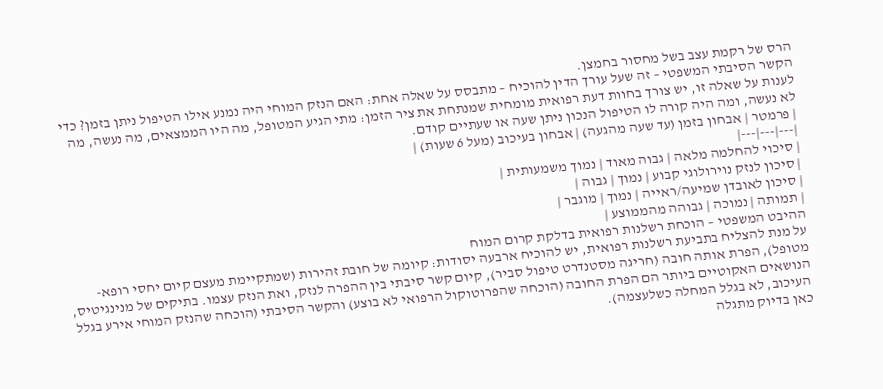הרס של רקמת עצב בשל מחסור בחמצן.
הקשר הסיבתי המשפטי – זה שעל עורך הדין להוכיח – מתבסס על שאלה אחת: האם הנזק המוחי היה נמנע אילו הטיפול ניתן בזמן? כדי לענות על שאלה זו, יש צורך בחוות דעת רפואית מומחית שמנתחת את ציר הזמן: מתי הגיע המטופל, מה היו הממצאים, מה נעשה, מה לא נעשה, ומה היה קורה לו הטיפול הנכון ניתן שעה או שעתיים קודם.
| פרמטר | אבחון בזמן (עד שעה מהגעה) | אבחון בעיכוב (מעל 6 שעות) |
|---|---|---|
| סיכוי להחלמה מלאה | גבוה מאוד | נמוך משמעותית |
| סיכון לנזק נוירולוגי קבוע | נמוך | גבוה |
| סיכון לאובדן שמיעה/ראייה | נמוך | מוגבר |
| תמותה | נמוכה | גבוהה מהממוצע |
ההיבט המשפטי – הוכחת רשלנות רפואית בדלקת קרום המוח
על מנת להצליח בתביעת רשלנות רפואית, יש להוכיח ארבעה יסודות: קיומה של חובת זהירות (שמתקיימת מעצם קיום יחסי רופא-מטופל), הפרת אותה חובה (חריגה מסטנדרט טיפול סביר), קיום קשר סיבתי בין ההפרה לנזק, ואת הנזק עצמו. בתיקים של מנינגיטיס, הנושאים האקוטיים ביותר הם הפרת החובה (הוכחה שהפרוטוקול הרפואי לא בוצע) והקשר הסיבתי (הוכחה שהנזק המוחי אירע בגלל העיכוב, לא בגלל המחלה כשלעצמה).
כאן בדיוק מתגלה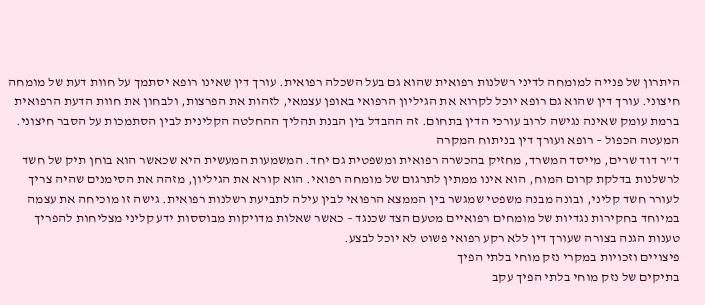היתרון של פנייה למומחה לדיני רשלנות רפואית שהוא גם בעל השכלה רפואית. עורך דין שאינו רופא יסתמך על חוות דעת של מומחה חיצוני. עורך דין שהוא גם רופא יוכל לקרוא את הגיליון הרפואי באופן עצמאי, לזהות את הפרצות, ולבחון את חוות הדעת הרפואית ברמת עומק שאינה נגישה לרוב עורכי הדין בתחום. זה ההבדל בין הבנת תהליך ההחלטה הקלינית לבין הסתמכות על הסבר חיצוני.
המעטה הכפול – רופא ועורך דין בניתוח המקרה
ד”ר דוד שרים, מייסד המשרד, מחזיק בהכשרה רפואית ומשפטית גם יחד. המשמעות המעשית היא שכאשר הוא בוחן תיק של חשד לרשלנות בדלקת קרום המוח, הוא אינו ממתין לתרגום של מומחה רפואי. הוא קורא את הגיליון, מזהה את הסימנים שהיה צריך לעורר חשד קליני, ובונה מבנה משפטי שמגשר בין הממצא הרפואי לבין עילה לתביעת רשלנות רפואית. גישה זו מוכיחה את עצמה במיוחד בחקירות נגדיות של מומחים רפואיים מטעם הצד שכנגד – כאשר שאלות מדויקות מבוססות ידע קליני מצליחות להפריך טענות הגנה בצורה שעורך דין ללא רקע רפואי פשוט לא יוכל לבצע.
פיצויים וזכויות במקרי נזק מוחי בלתי הפיך
בתיקים של נזק מוחי בלתי הפיך עקב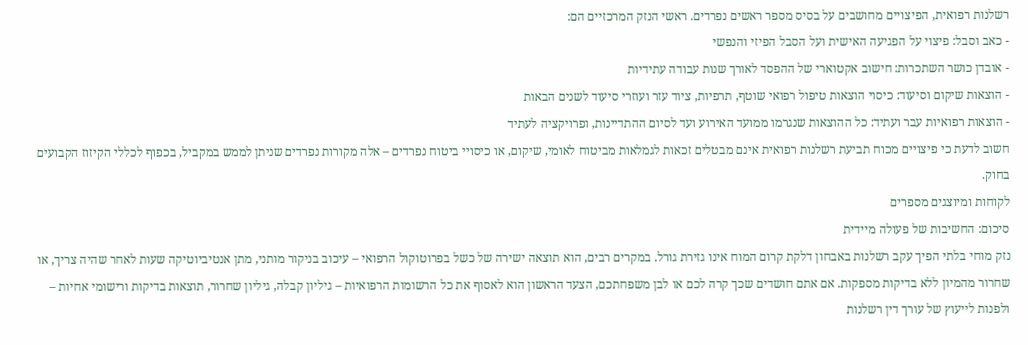רשלנות רפואית, הפיצויים מחושבים על בסיס מספר ראשים נפרדים. ראשי הנזק המרכזיים הם:
- כאב וסבל: פיצוי על הפגיעה האישית ועל הסבל הפיזי והנפשי
- אובדן כושר השתכרות: חישוב אקטוארי של ההפסד לאורך שנות עבודה עתידיות
- הוצאות שיקום וסיעוד: כיסוי הוצאות טיפול רפואי שוטף, תרפיות, ציוד עזר ועוזרי סיעוד לשנים הבאות
- הוצאות רפואיות עבר ועתיד: כל ההוצאות שנגרמו ממועד האירוע ועד לסיום ההתדיינות, ופרויקציה לעתיד
חשוב לדעת כי פיצויים מכוח תביעת רשלנות רפואית אינם מבטלים זכאות לגמלאות מביטוח לאומי, שיקום, או כיסויי ביטוח נפרדים – אלה מקורות נפרדים שניתן לממש במקביל, בכפוף לכללי הקיזוז הקבועים בחוק.
לקוחות ומיוצגים מספרים
סיכום: החשיבות של פעולה מיידית
נזק מוחי בלתי הפיך עקב רשלנות באבחון דלקת קרום המוח אינו גזירת גורל. במקרים רבים, הוא תוצאה ישירה של כשל בפרוטוקול הרפואי – עיכוב בניקור מותני, מתן אנטיביוטיקה שעות לאחר שהיה צריך, או שחרור מהמיון ללא בדיקות מספקות. אם אתם חושדים שכך קרה לכם או לבן משפחתכם, הצעד הראשון הוא לאסוף את כל הרשומות הרפואיות – גיליון קבלה, גיליון שחרור, תוצאות בדיקות ורישומי אחיות – ולפנות לייעוץ של עורך דין רשלנות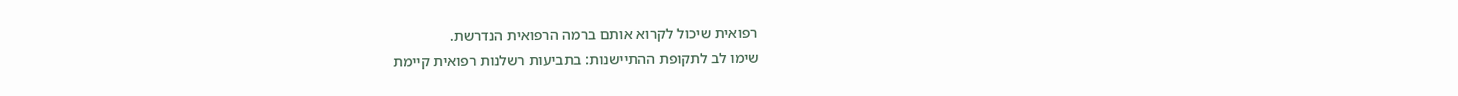רפואית שיכול לקרוא אותם ברמה הרפואית הנדרשת.
שימו לב לתקופת ההתיישנות: בתביעות רשלנות רפואית קיימת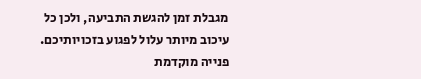מגבלת זמן להגשת התביעה, ולכן כל עיכוב מיותר עלול לפגוע בזכויותיכם. פנייה מוקדמת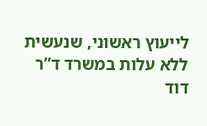לייעוץ ראשוני, שנעשית ללא עלות במשרד ד”ר דוד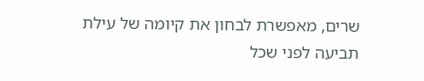שרים, מאפשרת לבחון את קיומה של עילת תביעה לפני שכל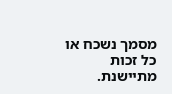מסמך נשכח או כל זכות מתיישנת.